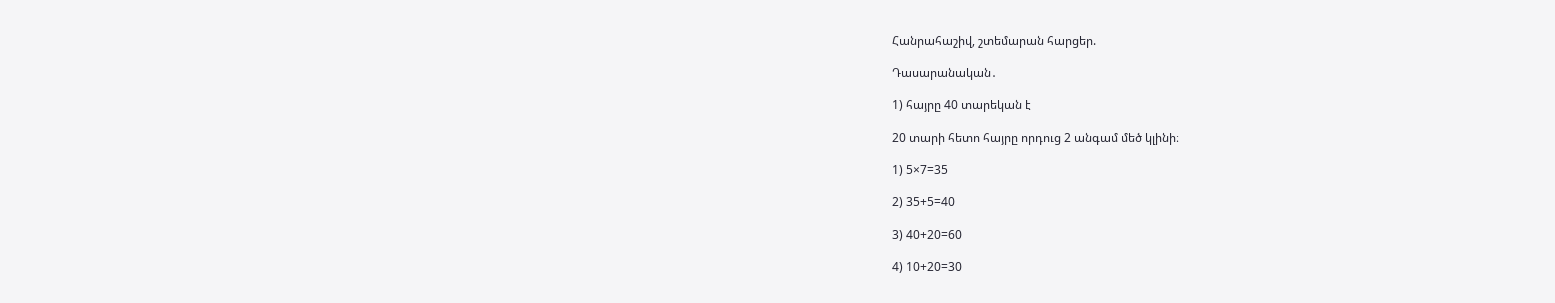Հանրահաշիվ, շտեմարան հարցեր.

Դասարանական․

1) հայրը 40 տարեկան է

20 տարի հետո հայրը որդուց 2 անգամ մեծ կլինի։

1) 5×7=35

2) 35+5=40

3) 40+20=60

4) 10+20=30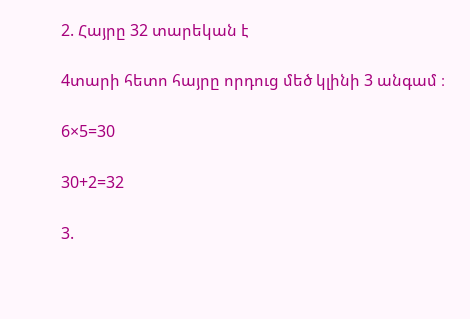2. Հայրը 32 տարեկան է

4տարի հետո հայրը որդուց մեծ կլինի 3 անգամ ։

6×5=30

30+2=32

3.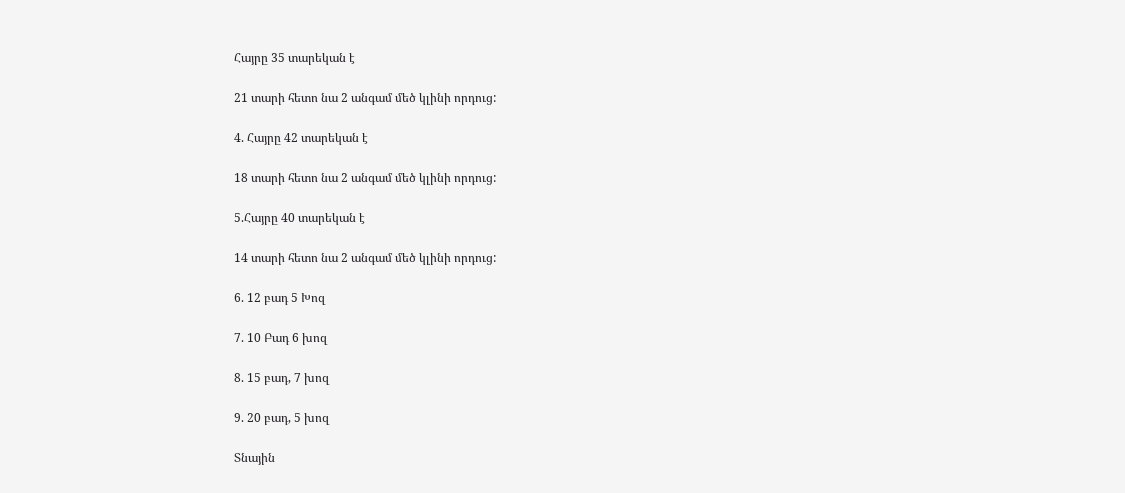Հայրը 35 տարեկան է

21 տարի հետո նա 2 անգամ մեծ կլինի որդուց:

4. Հայրը 42 տարեկան է

18 տարի հետո նա 2 անգամ մեծ կլինի որդուց:

5.Հայրը 40 տարեկան է

14 տարի հետո նա 2 անգամ մեծ կլինի որդուց:

6. 12 բադ 5 Խոզ

7. 10 Բադ 6 խոզ

8. 15 բադ, 7 խոզ

9. 20 բադ, 5 խոզ

Տնային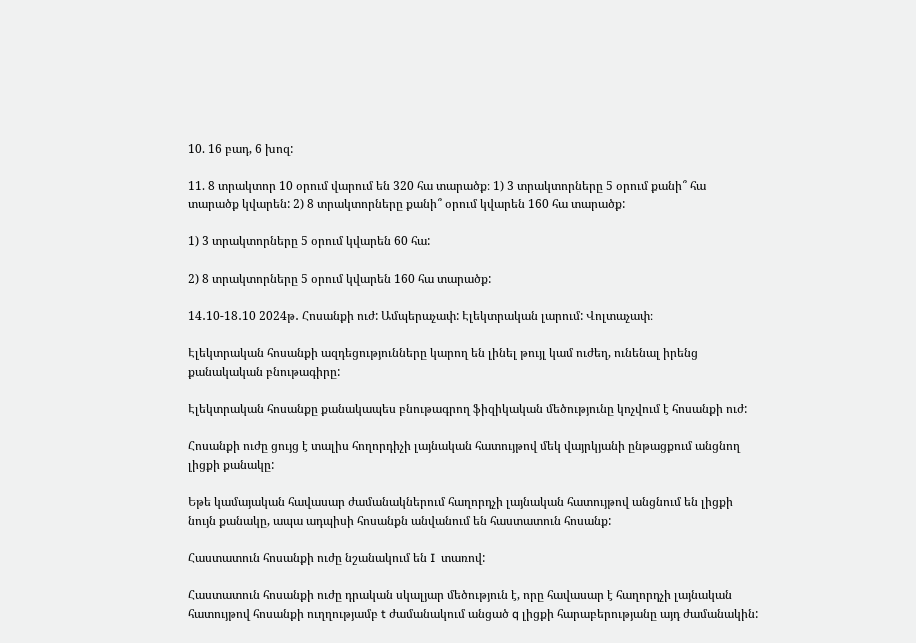10. 16 բադ, 6 խոզ:

11. 8 տրակտոր 10 օրում վարում են 320 հա տարածք։ 1) 3 տրակտորները 5 օրում քանի՞ հա տարածք կվարեն: 2) 8 տրակտորները քանի՞ օրում կվարեն 160 հա տարածք:

1) 3 տրակտորները 5 օրում կվարեն 60 հա:

2) 8 տրակտորները 5 օրում կվարեն 160 հա տարածք:

14․10-18․10 2024թ․ Հոսանքի ուժ: Ամպերաչափ: Էլեկտրական լարում: Վոլտաչափ։

Էլեկտրական հոսանքի ազդեցությունները կարող են լինել թույլ կամ ուժեղ, ունենալ իրենց քանակական բնութագիրը:

Էլեկտրական հոսանքը քանակապես բնութագրող ֆիզիկական մեծությունը կոչվում է հոսանքի ուժ:

Հոսանքի ուժը ցույց է տալիս հողորդիչի լայնական հատույթով մեկ վայրկյանի ընթացքում անցնող լիցքի քանակը:

Եթե կամայական հավասար ժամանակներում հաղորդչի լայնական հատույթով անցնում են լիցքի նույն քանակը, ապա ադպիսի հոսանքն անվանում են հաստատուն հոսանք:

Հաստատուն հոսանքի ուժը նշանակում են I  տառով:

Հաստատուն հոսանքի ուժը դրական սկալյար մեծություն է, որը հավասար է հաղորդչի լայնական հատույթով հոսանքի ուղղությամբ t ժամանակում անցած q լիցքի հարաբերությանը այդ ժամանակին: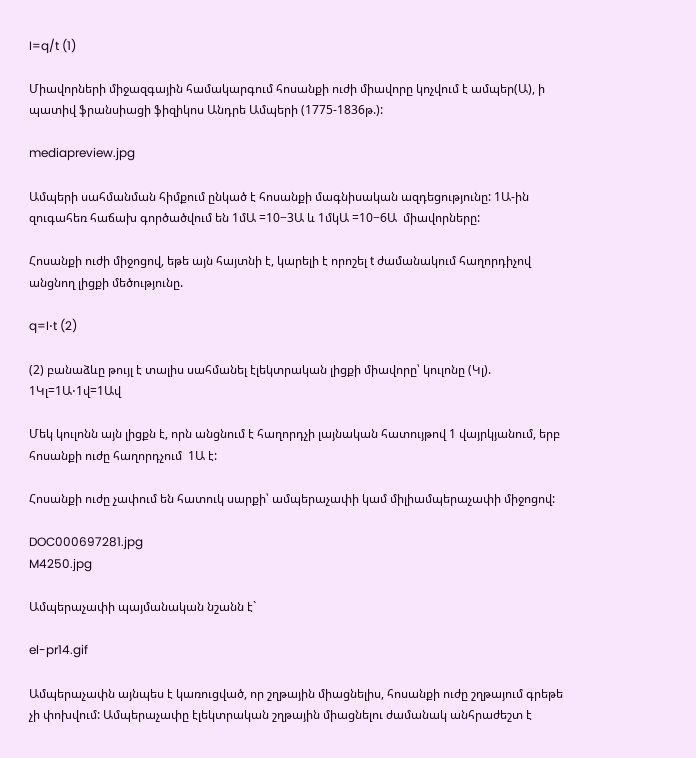I=q/t (1)

Միավորների միջազգային համակարգում հոսանքի ուժի միավորը կոչվում է ամպեր(Ա), ի պատիվ ֆրանսիացի ֆիզիկոս Անդրե Ամպերի (1775-1836թ.):

mediapreview.jpg

Ամպերի սահմանման հիմքում ընկած է հոսանքի մագնիսական ազդեցությունը: 1Ա-ին զուգահեռ հաճախ գործածվում են 1մԱ =10−3Ա և 1մկԱ =10−6Ա  միավորները:

Հոսանքի ուժի միջոցով, եթե այն հայտնի է, կարելի է որոշել t ժամանակում հաղորդիչով անցնող լիցքի մեծությունը.

q=I⋅t (2)

(2) բանաձևը թույլ է տալիս սահմանել էլեկտրական լիցքի միավորը՝ կուլոնը (Կլ).  1Կլ=1Ա⋅1վ=1Ավ

Մեկ կուլոնն այն լիցքն է, որն անցնում է հաղորդչի լայնական հատույթով 1 վայրկյանում, երբ հոսանքի ուժը հաղորդչում  1Ա է:

Հոսանքի ուժը չափում են հատուկ սարքի՝ ամպերաչափի կամ միլիամպերաչափի միջոցով:

DOC000697281.jpg
M4250.jpg

Ամպերաչափի պայմանական նշանն է`

el-pr14.gif

Ամպերաչափն այնպես է կառուցված, որ շղթային միացնելիս, հոսանքի ուժը շղթայում գրեթե չի փոխվում: Ամպերաչափը էլեկտրական շղթային միացնելու ժամանակ անհրաժեշտ է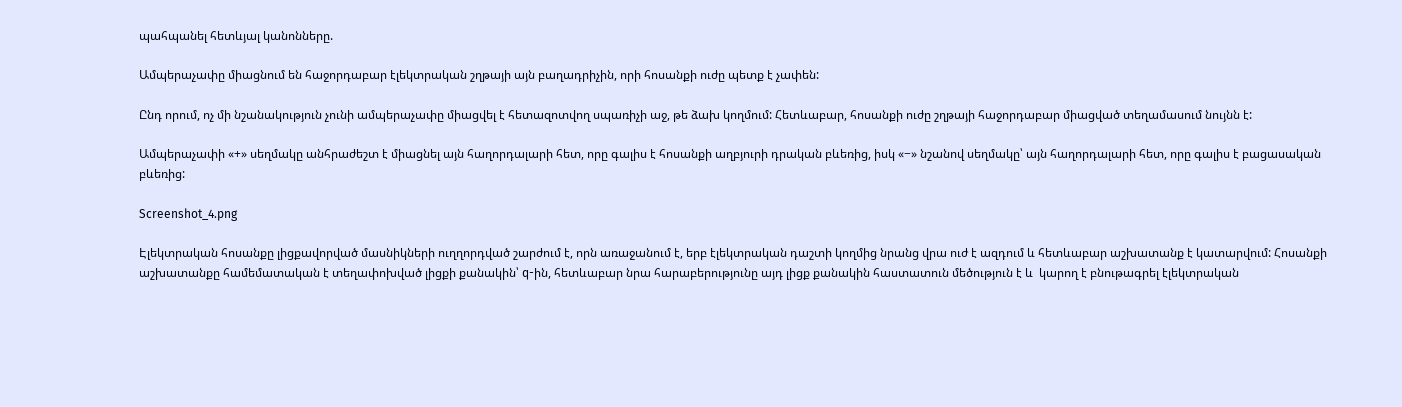պահպանել հետևյալ կանոնները.

Ամպերաչափը միացնում են հաջորդաբար էլեկտրական շղթայի այն բաղադրիչին, որի հոսանքի ուժը պետք է չափեն:

Ընդ որում, ոչ մի նշանակություն չունի ամպերաչափը միացվել է հետազոտվող սպառիչի աջ, թե ձախ կողմում: Հետևաբար, հոսանքի ուժը շղթայի հաջորդաբար միացված տեղամասում նույնն է:

Ամպերաչափի «+» սեղմակը անհրաժեշտ է միացնել այն հաղորդալարի հետ, որը գալիս է հոսանքի աղբյուրի դրական բևեռից, իսկ «−» նշանով սեղմակը՝ այն հաղորդալարի հետ, որը գալիս է բացասական բևեռից:

Screenshot_4.png

Էլեկտրական հոսանքը լիցքավորված մասնիկների ուղղորդված շարժում է, որն առաջանում է, երբ էլեկտրական դաշտի կողմից նրանց վրա ուժ է ազդում և հետևաբար աշխատանք է կատարվում: Հոսանքի աշխատանքը համեմատական է տեղափոխված լիցքի քանակին՝ q-ին, հետևաբար նրա հարաբերությունը այդ լիցք քանակին հաստատուն մեծություն է և  կարող է բնութագրել էլեկտրական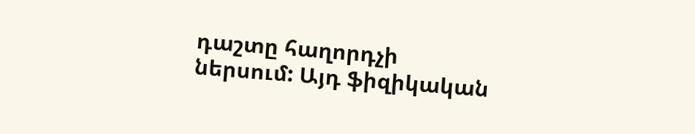դաշտը հաղորդչի ներսում: Այդ ֆիզիկական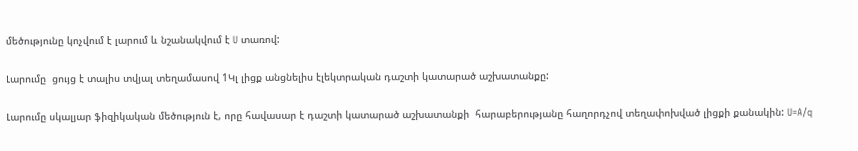մեծությունը կոչվում է լարում և նշանակվում է U տառով:

Լարումը  ցույց է տալիս տվյալ տեղամասով 1Կլ լիցք անցնելիս էլեկտրական դաշտի կատարած աշխատանքը:

Լարումը սկալյար ֆիզիկական մեծություն է, որը հավասար է դաշտի կատարած աշխատանքի  հարաբերությանը հաղորդչով տեղափոխված լիցքի քանակին: U=A/q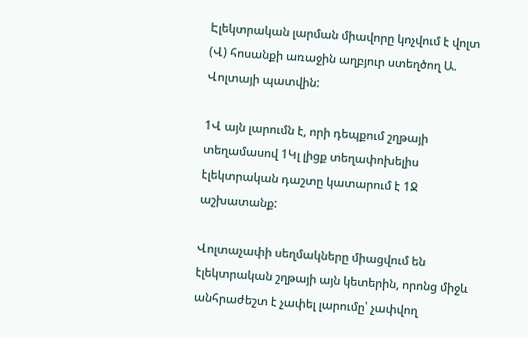Էլեկտրական լարման միավորը կոչվում է վոլտ (Վ) հոսանքի առաջին աղբյուր ստեղծող Ա. Վոլտայի պատվին:

1Վ այն լարումն է, որի դեպքում շղթայի տեղամասով 1Կլ լիցք տեղափոխելիս էլեկտրական դաշտը կատարում է 1Ջ աշխատանք:

Վոլտաչափի սեղմակները միացվում են էլեկտրական շղթայի այն կետերին, որոնց միջև անհրաժեշտ է չափել լարումը՝ չափվող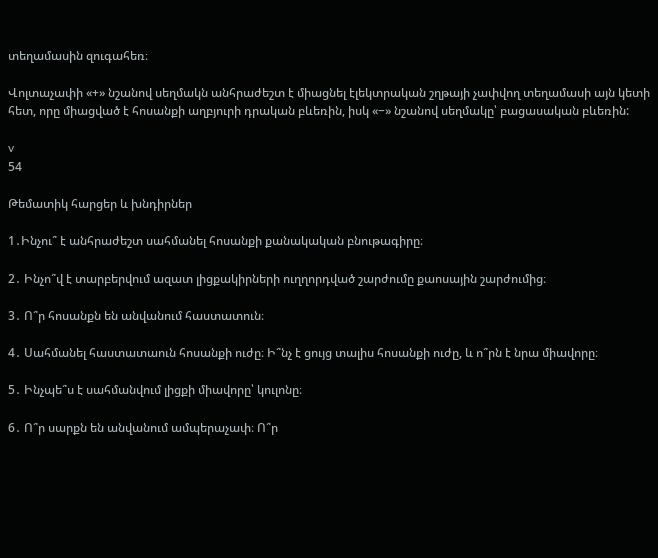տեղամասին զուգահեռ։

Վոլտաչափի «+» նշանով սեղմակն անհրաժեշտ է միացնել էլեկտրական շղթայի չափվող տեղամասի այն կետի հետ, որը միացված է հոսանքի աղբյուրի դրական բևեռին, իսկ «−» նշանով սեղմակը՝ բացասական բևեռին:

v
54

Թեմատիկ հարցեր և խնդիրներ

1․Ինչու՞ է անհրաժեշտ սահմանել հոսանքի քանակական բնութագիրը։

2․ Ինչո՞վ է տարբերվում ազատ լիցքակիրների ուղղորդված շարժումը քաոսային շարժումից։

3․ Ո՞ր հոսանքն են անվանում հաստատուն։

4․ Սահմանել հաստատաուն հոսանքի ուժը։ Ի՞նչ է ցույց տալիս հոսանքի ուժը, և ո՞րն է նրա միավորը։

5․ Ինչպե՞ս է սահմանվում լիցքի միավորը՝ կուլոնը։

6․ Ո՞ր սարքն են անվանում ամպերաչափ։ Ո՞ր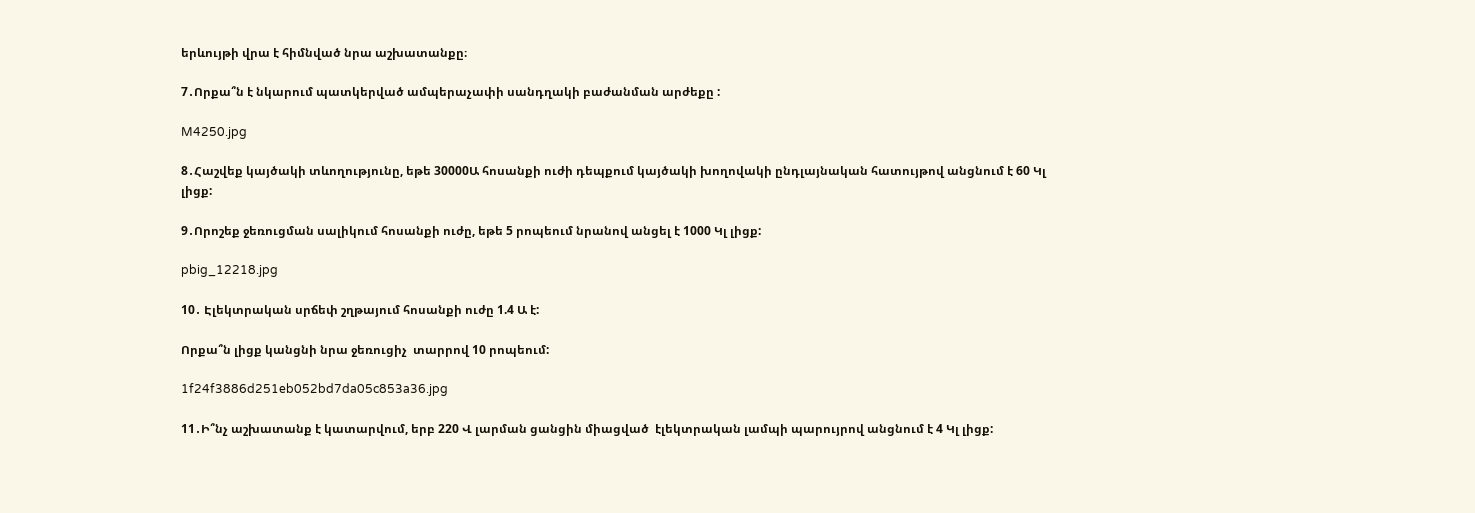երևույթի վրա է հիմնված նրա աշխատանքը։

7․Որքա՞ն է նկարում պատկերված ամպերաչափի սանդղակի բաժանման արժեքը :

M4250.jpg

8․Հաշվեք կայծակի տևողությունը, եթե 30000Ա հոսանքի ուժի դեպքում կայծակի խողովակի ընդլայնական հատույթով անցնում է 60 Կլ լիցք:

9․Որոշեք ջեռուցման սալիկում հոսանքի ուժը, եթե 5 րոպեում նրանով անցել է 1000 Կլ լիցք:

pbig_12218.jpg

10․ Էլեկտրական սրճեփ շղթայում հոսանքի ուժը 1.4 Ա է:

Որքա՞ն լիցք կանցնի նրա ջեռուցիչ  տարրով 10 րոպեում:

1f24f3886d251eb052bd7da05c853a36.jpg

11․Ի՞նչ աշխատանք է կատարվում, երբ 220 Վ լարման ցանցին միացված  էլեկտրական լամպի պարույրով անցնում է 4 Կլ լիցք: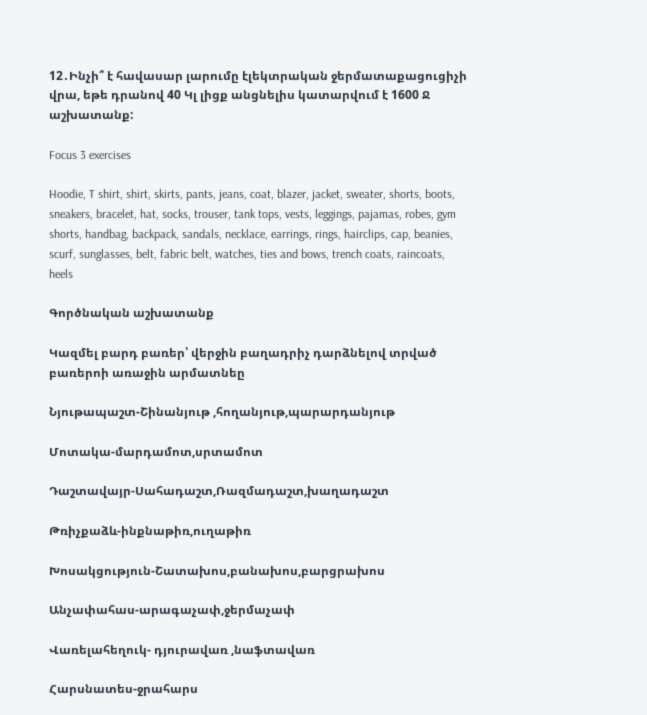12․Ինչի՞ է հավասար լարումը էլեկտրական ջերմատաքացուցիչի վրա, եթե դրանով 40 Կլ լիցք անցնելիս կատարվում է 1600 Ջ աշխատանք:

Focus 3 exercises

Hoodie, T shirt, shirt, skirts, pants, jeans, coat, blazer, jacket, sweater, shorts, boots, sneakers, bracelet, hat, socks, trouser, tank tops, vests, leggings, pajamas, robes, gym shorts, handbag, backpack, sandals, necklace, earrings, rings, hairclips, cap, beanies, scurf, sunglasses, belt, fabric belt, watches, ties and bows, trench coats, raincoats, heels

Գործնական աշխատանք

Կազմել բարդ բառեր՝ վերջին բաղադրիչ դարձնելով տրված բառերոի առաջին արմատնեը

Նյութապաշտ-Շինանյութ ,հողանյութ,պարարդանյութ

Մոտակա-մարդամոտ,սրտամոտ

Դաշտավայր-Սահադաշտ,Ռազմադաշտ,խաղադաշտ

Թռիչքաձև-ինքնաթիռ,ուղաթիռ

Խոսակցություն-Շատախոս,բանախոս,բարցրախոս

Անչափահաս-արագաչափ,ջերմաչափ

Վառելահեղուկ- դյուրավառ ,նաֆտավառ

Հարսնատես-ջրահարս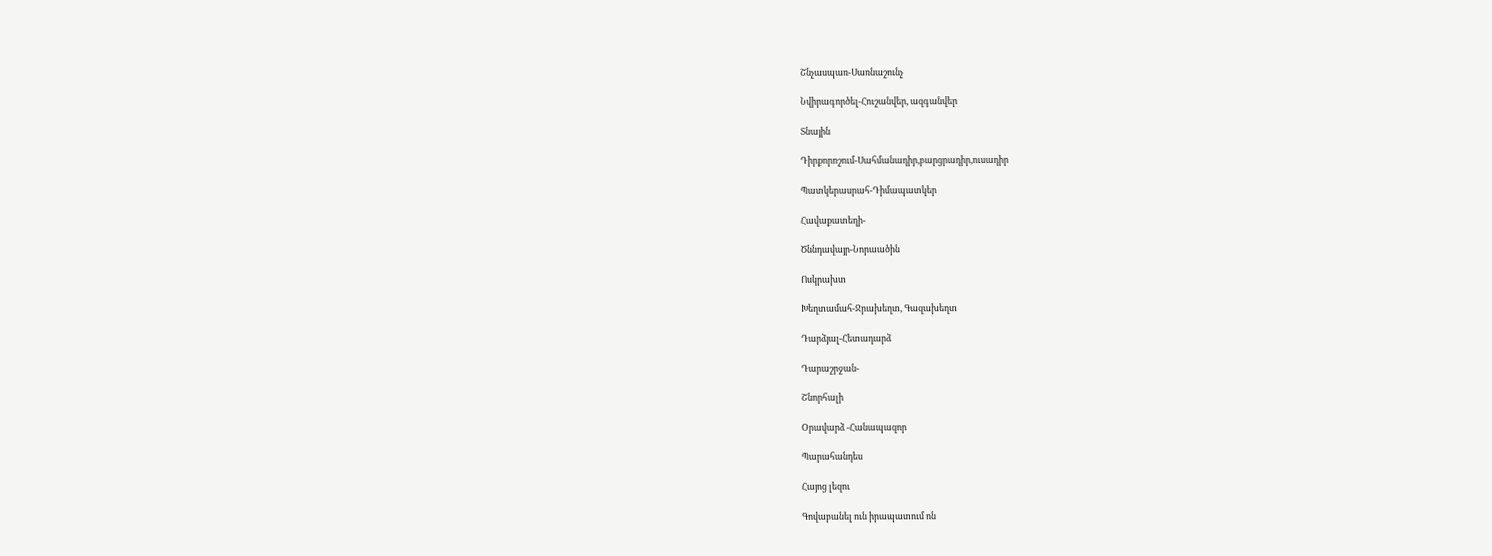Շնչասպառ-Սառնաշունչ

Նվիրագործել-Հուշանվեր, ազգանվեր

Տնային

Դիրքորոշում-Սահմանադիր,բարցրադիր,ուսադիր

Պատկերասրահ-Դիմապատկեր

Հավաքատեղի-

Ծննդավայր-Նորաածին

Ոսկրախտ

Խեղտամահ-Ջրախեղտ, Գազախեղտ

Դարձյալ-Հետադարձ

Դարաշրջան-

Շնորհալի

Օրավարձ -Հանապազոր

Պարահանդես

Հայոց լեզու

Գովաբանել ուն իրապատում ոն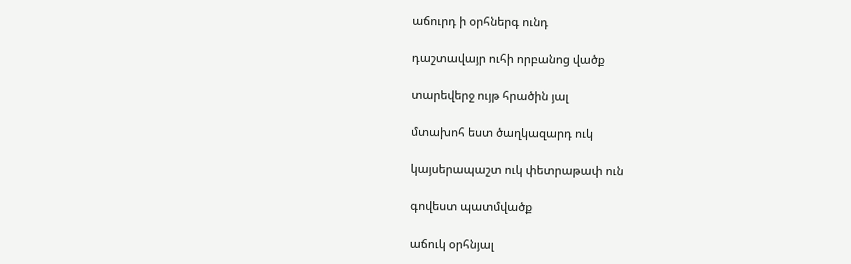աճուրդ ի օրհներգ ունդ

դաշտավայր ուհի որբանոց վածք

տարեվերջ ույթ հրածին յալ

մտախոհ եստ ծաղկազարդ ուկ

կայսերապաշտ ուկ փետրաթափ ուն

գովեստ պատմվածք

աճուկ օրհնյալ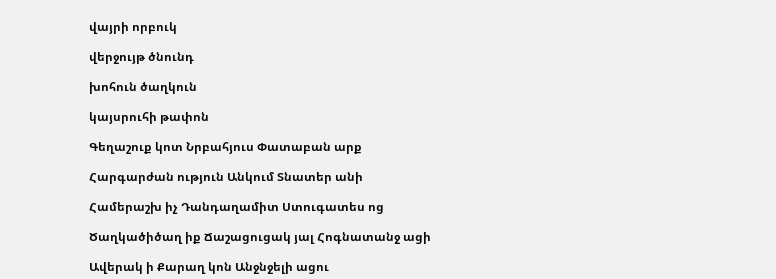վայրի որբուկ

վերջույթ ծնունդ

խոհուն ծաղկուն

կայսրուհի թափոն

Գեղաշուք կոտ Նրբահյուս Փատաբան արք

Հարգարժան ություն Անկում Տնատեր անի

Համերաշխ իչ Դանդաղամիտ Ստուգատես ոց

Ծաղկածիծաղ իք Ճաշացուցակ յալ Հոգնատանջ ացի

Ավերակ ի Քարաղ կոն Անջնջելի ացու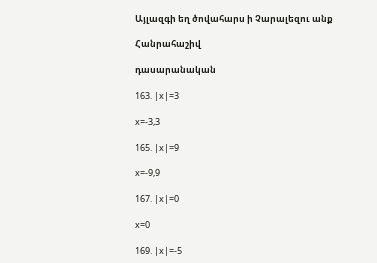Այլազգի եղ ծովահարս ի Չարալեզու անք

Հանրահաշիվ

դասարանական

163. |x|=3

x=-3,3

165. |x|=9

x=-9,9

167. |x|=0

x=0

169. |x|=-5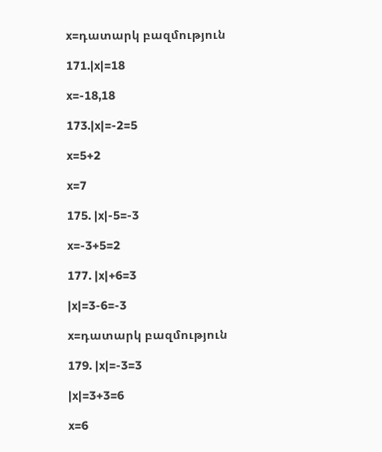x=դատարկ բազմություն

171.|x|=18

x=-18,18

173.|x|=-2=5

x=5+2

x=7

175. |x|-5=-3

x=-3+5=2

177. |x|+6=3

|x|=3-6=-3

x=դատարկ բազմություն

179. |x|=-3=3

|x|=3+3=6

x=6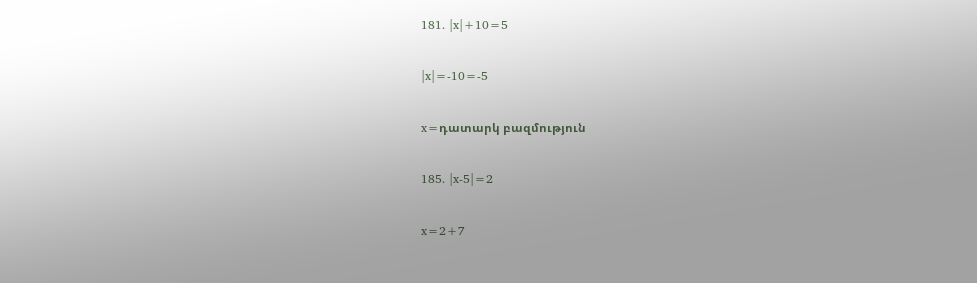181. |x|+10=5

|x|=-10=-5

x=դատարկ բազմություն

185. |x-5|=2

x=2+7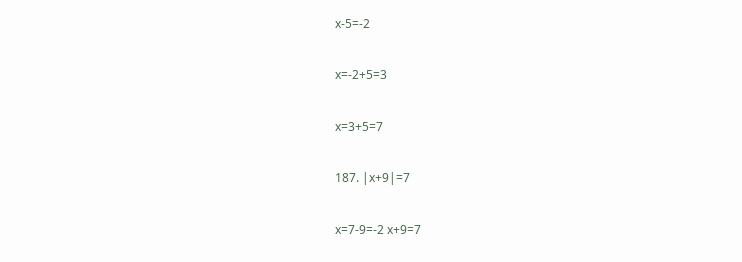x-5=-2

x=-2+5=3

x=3+5=7

187. |x+9|=7

x=7-9=-2 x+9=7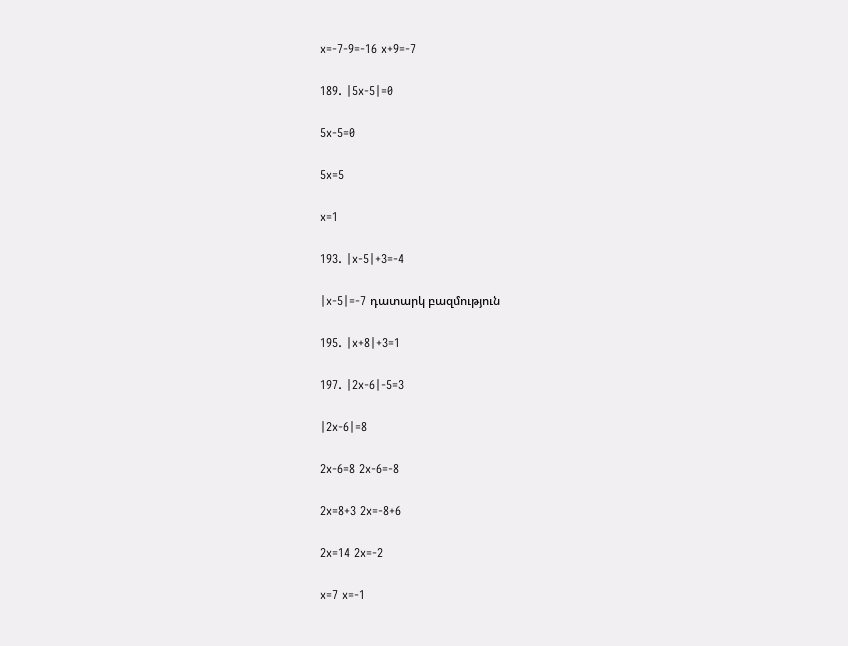x=-7-9=-16 x+9=-7

189. |5x-5|=0

5x-5=0

5x=5

x=1

193. |x-5|+3=-4

|x-5|=-7 դատարկ բազմություն

195. |x+8|+3=1

197. |2x-6|-5=3

|2x-6|=8

2x-6=8 2x-6=-8

2x=8+3 2x=-8+6

2x=14 2x=-2

x=7 x=-1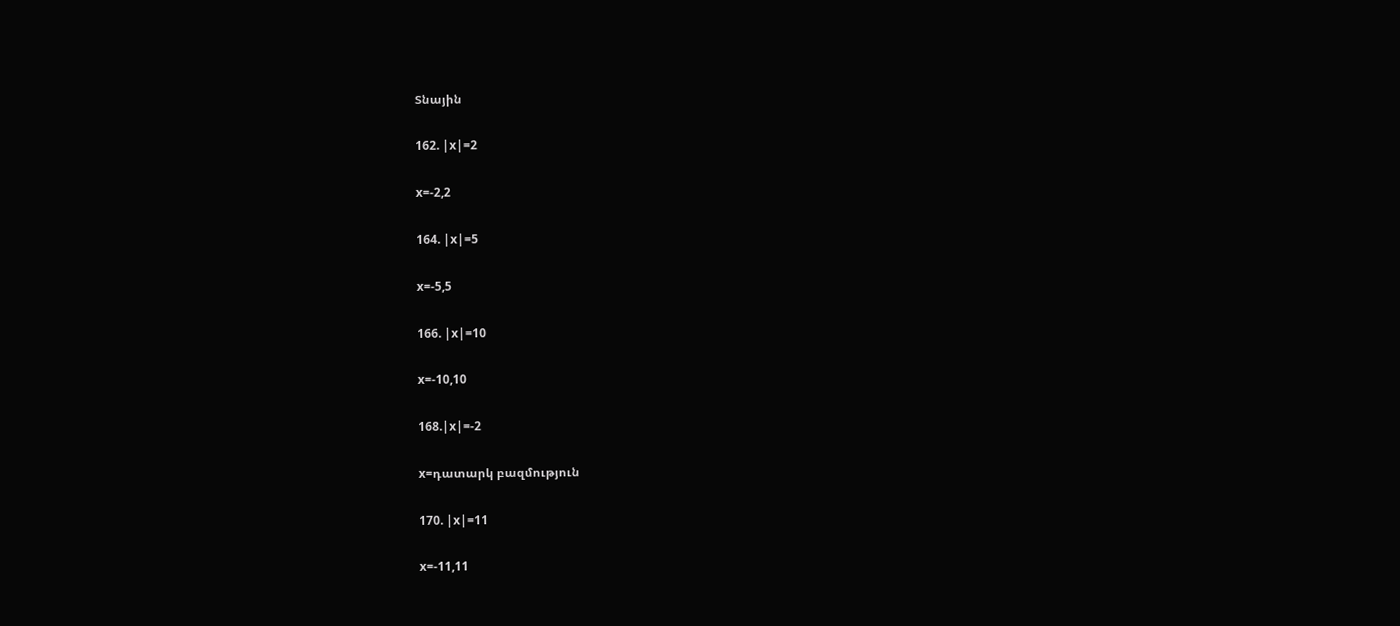Տնային

162. |x|=2

x=-2,2

164. |x|=5

x=-5,5

166. |x|=10

x=-10,10

168.|x|=-2

x=դատարկ բազմություն

170. |x|=11

x=-11,11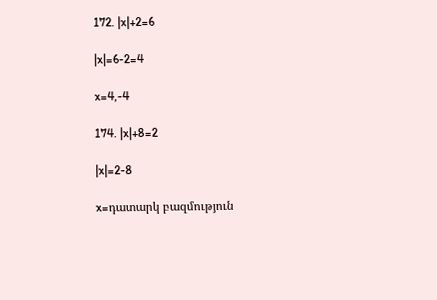172. |x|+2=6

|x|=6-2=4

x=4,-4

174. |x|+8=2

|x|=2-8

x=դատարկ բազմություն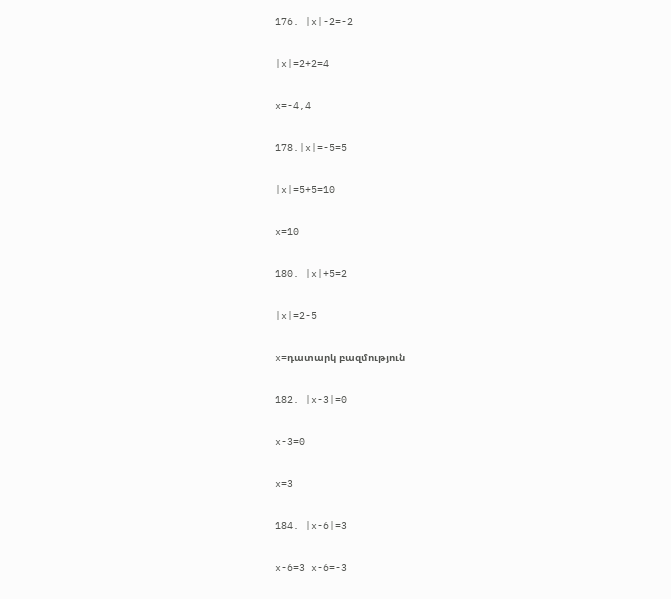176. |x|-2=-2

|x|=2+2=4

x=-4,4

178.|x|=-5=5

|x|=5+5=10

x=10

180. |x|+5=2

|x|=2-5

x=դատարկ բազմություն

182. |x-3|=0

x-3=0

x=3

184. |x-6|=3

x-6=3 x-6=-3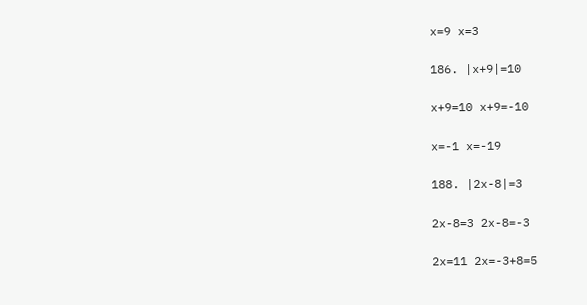x=9 x=3

186. |x+9|=10

x+9=10 x+9=-10

x=-1 x=-19

188. |2x-8|=3

2x-8=3 2x-8=-3

2x=11 2x=-3+8=5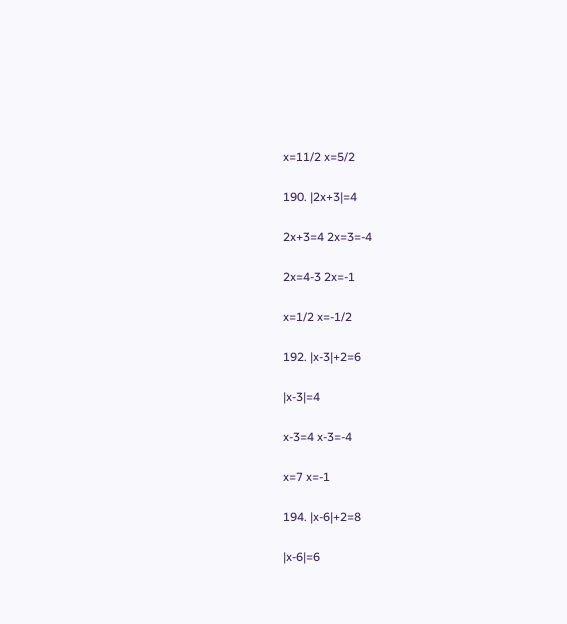x=11/2 x=5/2

190. |2x+3|=4

2x+3=4 2x=3=-4

2x=4-3 2x=-1

x=1/2 x=-1/2

192. |x-3|+2=6

|x-3|=4

x-3=4 x-3=-4

x=7 x=-1

194. |x-6|+2=8

|x-6|=6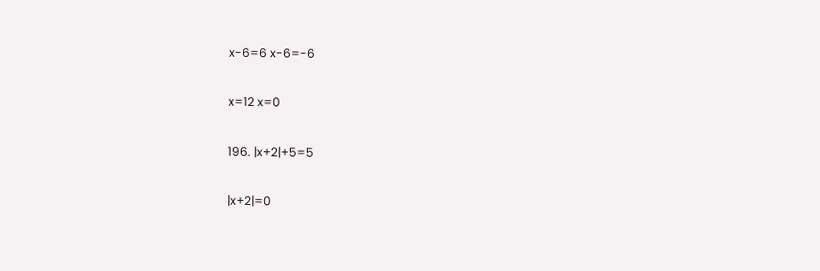x-6=6 x-6=-6

x=12 x=0

196. |x+2|+5=5

|x+2|=0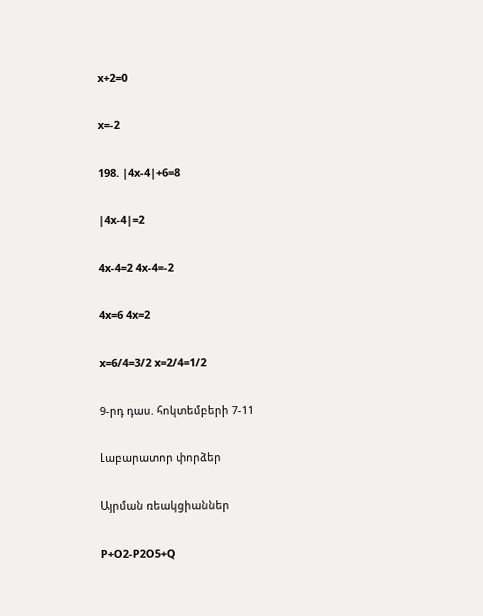x+2=0

x=-2

198. |4x-4|+6=8

|4x-4|=2

4x-4=2 4x-4=-2

4x=6 4x=2

x=6/4=3/2 x=2/4=1/2

9-րդ դաս. հոկտեմբերի 7-11

Լաբարատոր փորձեր

Այրման ռեակցիաններ

P+O2-P2O5+Q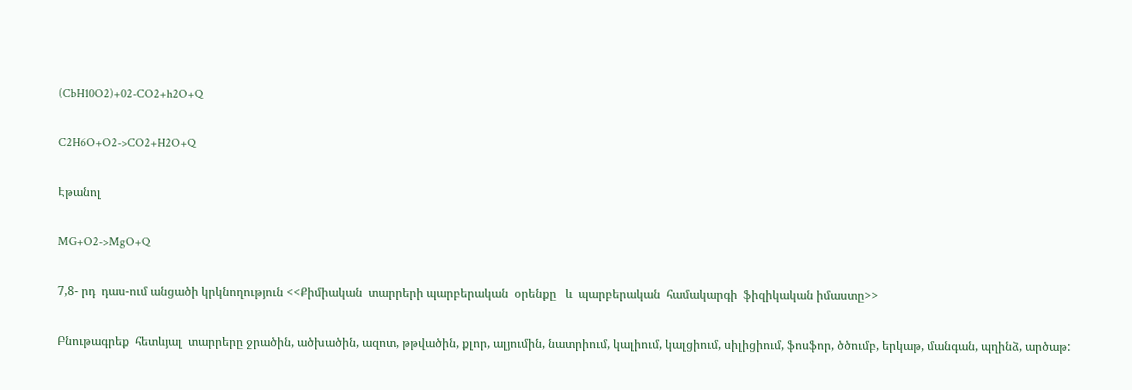(CbH10O2)+02-CO2+h2O+Q

C2H6O+O2->CO2+H2O+Q

Էթանոլ

MG+O2->MgO+Q

7,8- րդ  դաս-ում անցածի կրկնողություն <<Քիմիական  տարրերի պարբերական  օրենքը   և  պարբերական  համակարգի  ֆիզիկական իմաստը>>

Բնութագրեք  հետևյալ  տարրերը ջրածին, ածխածին, ազոտ, թթվածին, քլոր, ալյումին, նատրիում, կալիում, կալցիում, սիլիցիում, ֆոսֆոր, ծծումբ, երկաթ, մանգան, պղինձ, արծաթ: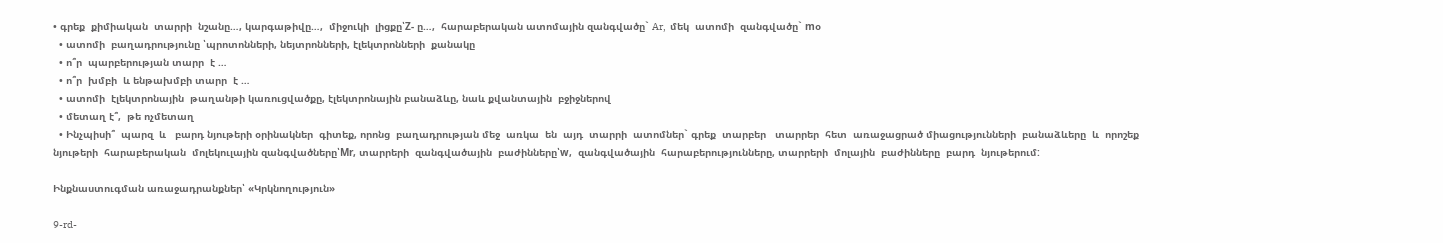• գրեք  քիմիական  տարրի  նշանը…, կարգաթիվը…,  միջուկի  լիցքը՝Z- ը…,  հարաբերական ատոմային զանգվածը` Ar,  մեկ  ատոմի  զանգվածը` mօ
  • ատոմի  բաղադրությունը ՝պրոտոնների, նեյտրոնների, էլեկտրոնների  քանակը
  • ո՞ր  պարբերության տարր  է …
  • ո՞ր  խմբի  և ենթախմբի տարր  է …
  • ատոմի  էլեկտրոնային  թաղանթի կառուցվածքը, էլեկտրոնային բանաձևը, նաև քվանտային  բջիջներով
  • մետաղ է՞,  թե ոչմետաղ
  • Ինչպիսի՞  պարզ  և   բարդ նյութերի օրինակներ  գիտեք, որոնց  բաղադրության մեջ  առկա  են  այդ  տարրի  ատոմներ` գրեք  տարբեր   տարրեր  հետ  առաջացրած միացությունների  բանաձևերը  և  որոշեք նյութերի  հարաբերական  մոլեկուլային զանգվածները՝Mr, տարրերի  զանգվածային  բաժինները՝w,  զանգվածային  հարաբերությունները, տարրերի  մոլային  բաժինները  բարդ  նյութերում:

Ինքնաստուգման առաջադրանքներ՝ «Կրկնողություն»

9-rd-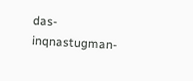das-inqnastugman-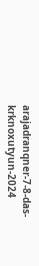arajadranqner-7-8-das-krknoxutyun-2024